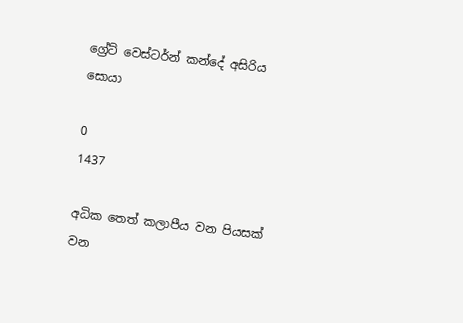ග්‍රේට්‌ වෙස්‌ටර්න් කන්දේ අසිරිය සොයා

0
1437

අධික තෙත් කලාපීය වන පියසක්‌ වන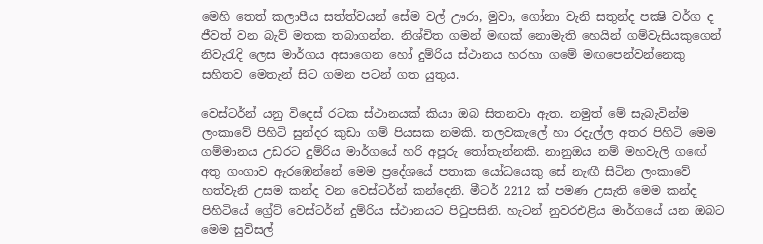මෙහි තෙත් කලාපීය සත්ත්වයන් සේම වල් ඌරා, මුවා, ගෝනා වැනි සතුන්ද පක්‍ෂි වර්ග ද ජීවත් වන බැව් මතක තබාගන්න. නිශ්චිත ගමන් මඟක්‌ නොමැති හෙයින් ගම්වැසියකුගෙන් නිවැරැදි ලෙස මාර්ගය අසාගෙන හෝ දුම්රිය ස්‌ථානය හරහා ගමේ මඟපෙන්වන්නෙකු සහිතව මෙතැන් සිට ගමන පටන් ගත යුතුය.

වෙස්‌ටර්න් යනු විදෙස්‌ රටක ස්‌ථානයක්‌ කියා ඔබ සිතනවා ඇත. නමුත් මේ සැබැවින්ම ලංකාවේ පිහිටි සුන්දර කුඩා ගම් පියසක නමකි. තලවකැලේ හා රදැල්ල අතර පිහිටි මෙම ගම්මානය උඩරට දුම්රිය මාර්ගයේ හරි අපූරු තෝතැන්නකි. නානුඔය නම් මහවැලි ගඟේ අතු ගංගාව ඇරඹෙන්නේ මෙම ප්‍රදේශයේ පතාක යෝධයෙකු සේ නැඟී සිටින ලංකාවේ හත්වැනි උසම කන්ද වන වෙස්‌ටර්න් කන්දෙනි. මීටර් 2212 ක්‌ පමණ උසැති මෙම කන්ද පිහිටියේ ග්‍රේට්‌ වෙස්‌ටර්න් දුම්රිය ස්‌ථානයට පිටුපසිනි. හැටන් නුවරඑළිය මාර්ගයේ යන ඔබට මෙම සුවිසල්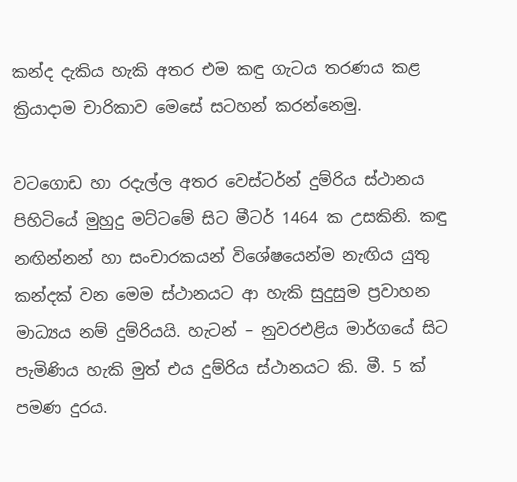කන්ද දැකිය හැකි අතර එම කඳු ගැටය තරණය කළ ක්‍රියාදාම චාරිකාව මෙසේ සටහන් කරන්නෙමු.

වටගොඩ හා රදැල්ල අතර වෙස්‌ටර්න් දුම්රිය ස්‌ථානය පිහිටියේ මුහුදු මට්‌ටමේ සිට මීටර් 1464 ක උසකිනි. කඳු නඟින්නන් හා සංචාරකයන් විශේෂයෙන්ම නැඟිය යුතු කන්දක්‌ වන මෙම ස්‌ථානයට ආ හැකි සුදුසුම ප්‍රවාහන මාධ්‍යය නම් දුම්රියයි. හැටන් – නුවරඑළිය මාර්ගයේ සිට පැමිණිය හැකි මුත් එය දුම්රිය ස්‌ථානයට කි. මී. 5 ක්‌ පමණ දුරය.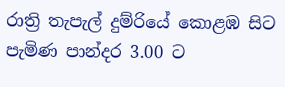රාත්‍රි තැපැල් දුම්රියේ කොළඹ සිට පැමිණ පාන්දර 3.00 ට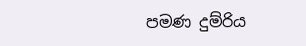පමණ දුම්රිය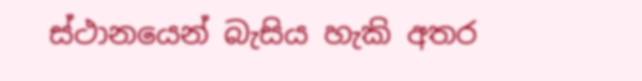ස්‌ථානයෙන් බැසිය හැකි අතර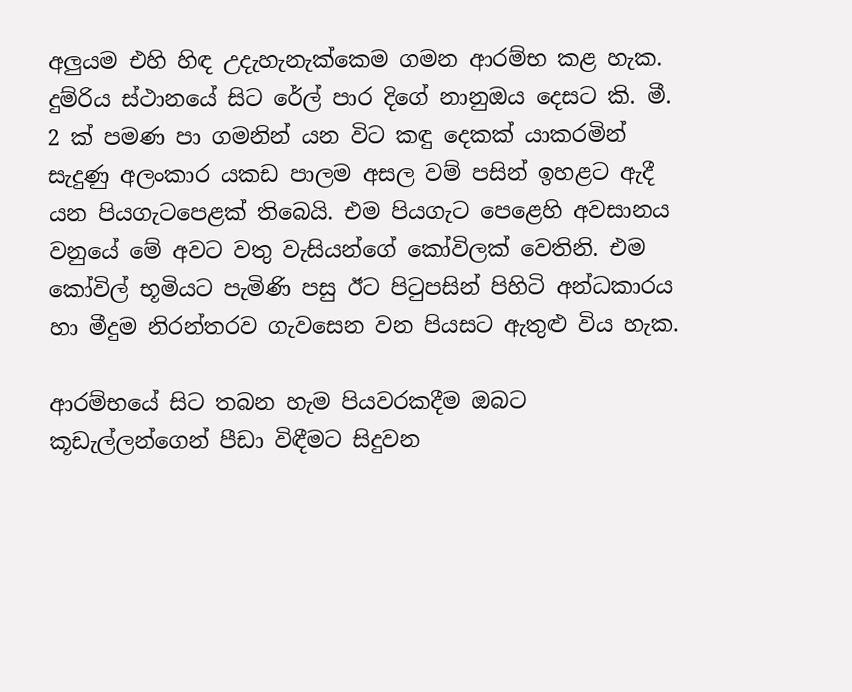අලුයම එහි හිඳ උදැහැනැක්‌කෙම ගමන ආරම්භ කළ හැක. දුම්රිය ස්‌ථානයේ සිට රේල් පාර දිගේ නානුඔය දෙසට කි. මී. 2 ක්‌ පමණ පා ගමනින් යන විට කඳු දෙකක්‌ යාකරමින් සැදුණු අලංකාර යකඩ පාලම අසල වම් පසින් ඉහළට ඇදී යන පියගැටපෙළක්‌ තිබෙයි. එම පියගැට පෙළෙහි අවසානය වනුයේ මේ අවට වතු වැසියන්ගේ කෝවිලක්‌ වෙතිනි. එම කෝවිල් භූමියට පැමිණි පසු ඊට පිටුපසින් පිහිටි අන්ධකාරය හා මීදුම නිරන්තරව ගැවසෙන වන පියසට ඇතුළු විය හැක.

ආරම්භයේ සිට තබන හැම පියවරකදීම ඔබට කූඩැල්ලන්ගෙන් පීඩා විඳීමට සිදුවන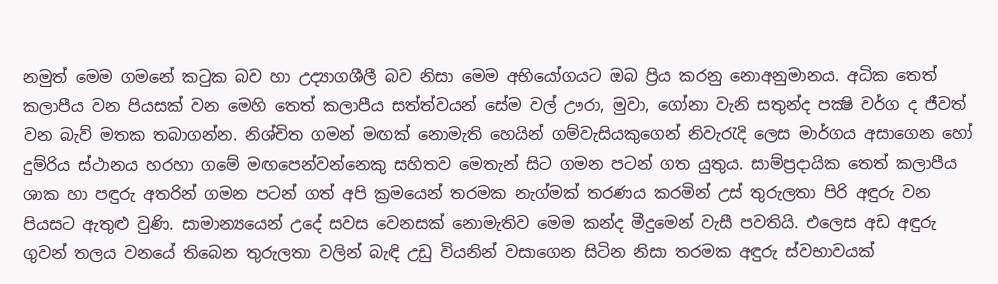නමුත් මෙම ගමනේ කටුක බව හා උද්‍යාගශීලී බව නිසා මෙම අභියෝගයට ඔබ ප්‍රිය කරනු නොඅනුමානය. අධික තෙත් කලාපීය වන පියසක්‌ වන මෙහි තෙත් කලාපීය සත්ත්වයන් සේම වල් ඌරා, මුවා, ගෝනා වැනි සතුන්ද පක්‍ෂි වර්ග ද ජීවත් වන බැව් මතක තබාගන්න. නිශ්චිත ගමන් මඟක්‌ නොමැති හෙයින් ගම්වැසියකුගෙන් නිවැරැදි ලෙස මාර්ගය අසාගෙන හෝ දුම්රිය ස්‌ථානය හරහා ගමේ මඟපෙන්වන්නෙකු සහිතව මෙතැන් සිට ගමන පටන් ගත යුතුය. සාම්ප්‍රදායික තෙත් කලාපීය ශාක හා පඳුරු අතරින් ගමන පටන් ගත් අපි ක්‍රමයෙන් තරමක නැග්මක්‌ තරණය කරමින් උස්‌ තුරුලතා පිරි අඳුරු වන පියසට ඇතුළු වුණි. සාමාන්‍යයෙන් උදේ සවස වෙනසක්‌ නොමැතිව මෙම කන්ද මීදුමෙන් වැසී පවතියි. එලෙස අඩ අඳුරු ගුවන් තලය වනයේ තිබෙන තුරුලතා වලින් බැඳි උඩු වියනින් වසාගෙන සිටින නිසා තරමක අඳුරු ස්‌වභාවයක්‌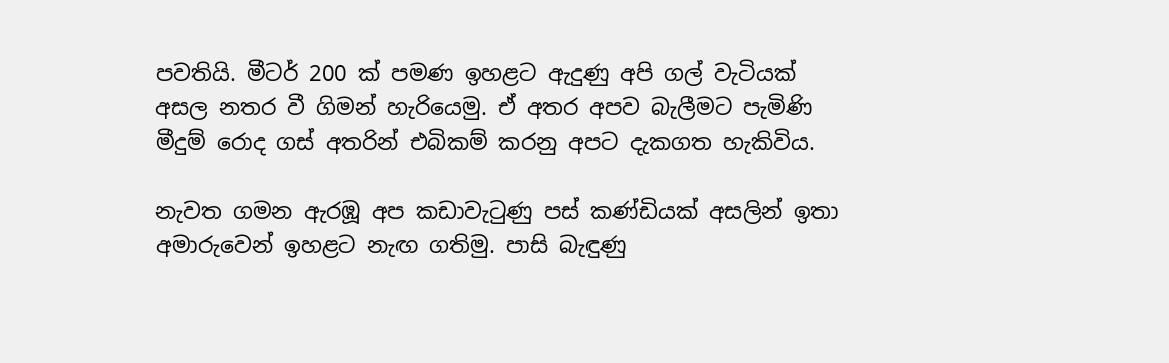පවතියි. මීටර් 200 ක්‌ පමණ ඉහළට ඇදුණු අපි ගල් වැටියක්‌ අසල නතර වී ගිමන් හැරියෙමු. ඒ අතර අපව බැලීමට පැමිණි මීදුම් රොද ගස්‌ අතරින් එබිකම් කරනු අපට දැකගත හැකිවිය.

නැවත ගමන ඇරඹූ අප කඩාවැටුණු පස්‌ කණ්‌ඩියක්‌ අසලින් ඉතා අමාරුවෙන් ඉහළට නැඟ ගතිමු. පාසි බැඳුණු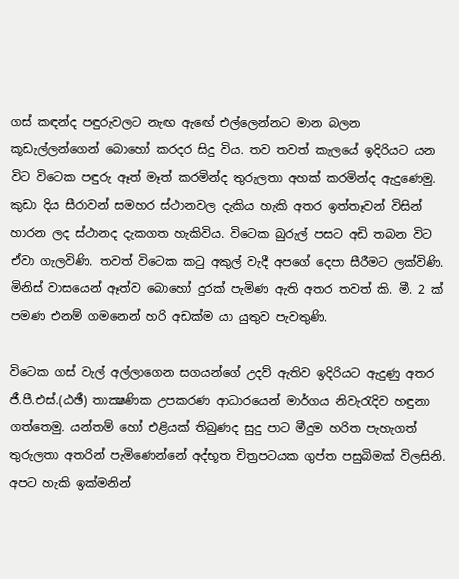ගස්‌ කඳන්ද පඳුරුවලට නැඟ ඇඟේ එල්ලෙන්නට මාන බලන කූඩැල්ලන්ගෙන් බොහෝ කරදර සිදු විය. තව තවත් කැලයේ ඉදිරියට යන විට විටෙක පඳුරු ඈත් මෑත් කරමින්ද තුරුලතා අහක්‌ කරමින්ද ඇදුණෙමු. කුඩා දිය සීරාවන් සමහර ස්‌ථානවල දැකිය හැකි අතර ඉත්තෑවන් විසින් හාරන ලද ස්‌ථානද දැකගත හැකිවිය. විටෙක බුරුල් පසට අඩි තබන විට ඒවා ගැලවිණි. තවත් විටෙක කටු අකුල් වැදී අපගේ දෙපා සීරීමට ලක්‌විණි. මිනිස්‌ වාසයෙන් ඈත්ව බොහෝ දුරක්‌ පැමිණ ඇති අතර තවත් කි. මී. 2 ක්‌ පමණ එනම් ගමනෙන් හරි අඩක්‌ම යා යුතුව පැවතුණි.

විටෙක ගස්‌ වැල් අල්ලාගෙන සගයන්ගේ උදව් ඇතිව ඉදිරියට ඇදුණු අතර ජී.පී.එස්‌.(ඨඡී) තාක්‍ෂණික උපකරණ ආධාරයෙන් මාර්ගය නිවැරැදිව හඳුනා ගත්තෙමු. යන්තම් හෝ එළියක්‌ තිබුණද සුදු පාට මීදුම හරිත පැහැගත් තුරුලතා අතරින් පැමිණෙන්නේ අද්භූත චිත්‍රපටයක ගුප්ත පසුබිමක්‌ විලසිනි. අපට හැකි ඉක්‌මනින්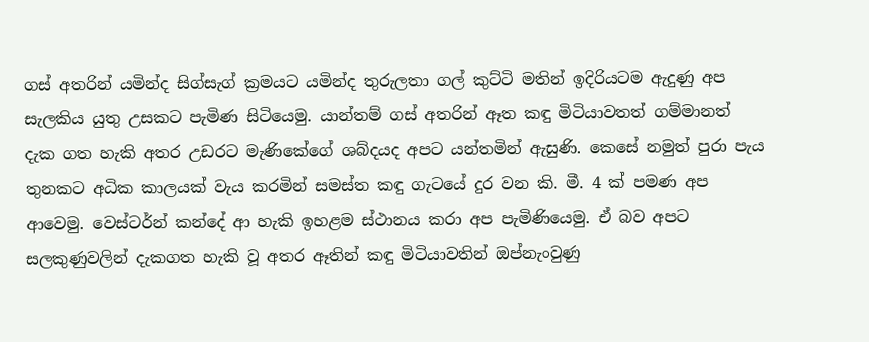ගස්‌ අතරින් යමින්ද සිග්සැග් ක්‍රමයට යමින්ද තුරුලතා ගල් කුට්‌ටි මතින් ඉදිරියටම ඇදුණු අප සැලකිය යුතු උසකට පැමිණ සිටියෙමු. යාන්තම් ගස්‌ අතරින් ඈත කඳු මිටියාවතත් ගම්මානත් දැක ගත හැකි අතර උඩරට මැණිකේගේ ශබ්දයද අපට යන්තමින් ඇසුණි. කෙසේ නමුත් පුරා පැය තුනකට අධික කාලයක්‌ වැය කරමින් සමස්‌ත කඳු ගැටයේ දුර වන කි. මී. 4 ක්‌ පමණ අප ආවෙමු. වෙස්‌ටර්න් කන්දේ ආ හැකි ඉහළම ස්‌ථානය කරා අප පැමිණියෙමු. ඒ බව අපට සලකුණුවලින් දැකගත හැකි වූ අතර ඈතින් කඳු මිටියාවතින් ඔප්නැංවුණු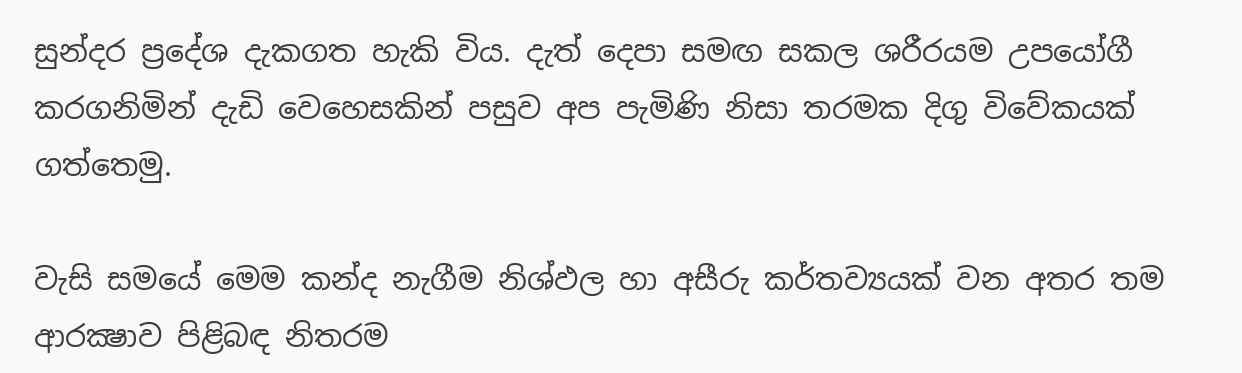සුන්දර ප්‍රදේශ දැකගත හැකි විය. දැත් දෙපා සමඟ සකල ශරීරයම උපයෝගී කරගනිමින් දැඩි වෙහෙසකින් පසුව අප පැමිණි නිසා තරමක දිගු විවේකයක්‌ ගත්තෙමු.

වැසි සමයේ මෙම කන්ද නැගීම නිශ්ඵල හා අසීරු කර්තව්‍යයක්‌ වන අතර තම ආරක්‍ෂාව පිළිබඳ නිතරම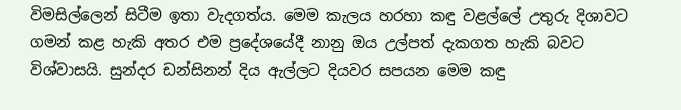විමසිල්ලෙන් සිටීම ඉතා වැදගත්ය. මෙම කැලය හරහා කඳු වළල්ලේ උතුරු දිශාවට ගමන් කළ හැකි අතර එම ප්‍රදේශයේදී නානු ඔය උල්පත් දැකගත හැකි බවට විශ්වාසයි. සුන්දර ඩන්සිනන් දිය ඇල්ලට දියවර සපයන මෙම කඳු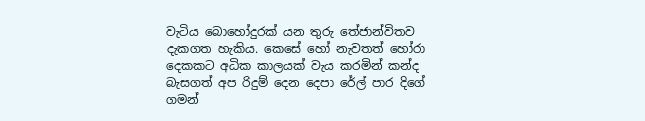වැටිය බොහෝදුරක්‌ යන තුරු තේජාන්විතව දැකගත හැකිය. කෙසේ හෝ නැවතත් හෝරා දෙකකට අධික කාලයක්‌ වැය කරමින් කන්ද බැසගත් අප රිදුම් දෙන දෙපා රේල් පාර දිගේ ගමන්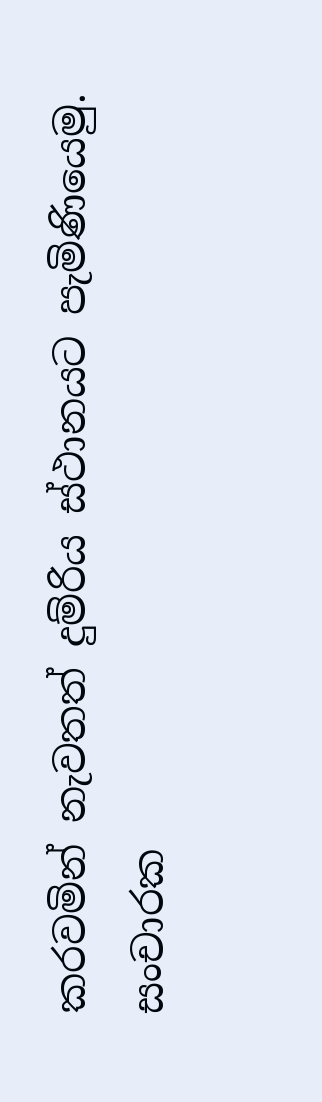කරවමින් නැවතත් දුම්රිය ස්‌ථානයට පැමිණියෙමු.
සංචාරක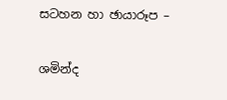සටහන හා ඡායාරූප –

ශමින්ද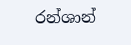රන්ශාන්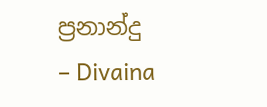ප්‍රනාන්දු
– Divaina